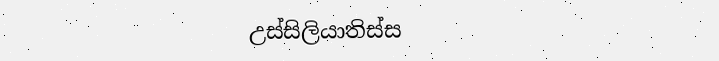උස්සිලියාතිස්ස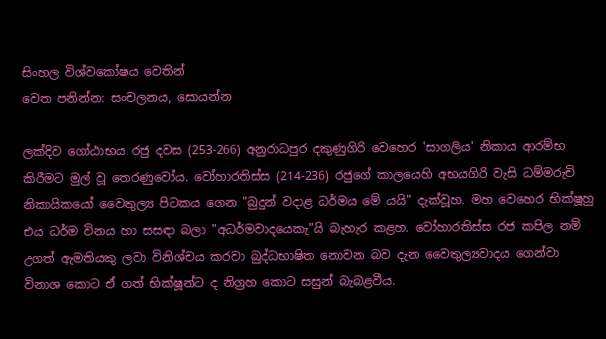සිංහල විශ්වකෝෂය වෙතින්
වෙත පනින්න: සංචලනය, සොයන්න

ලක්දිව ගෝඨාභය රජු දවස (253-266) අනුරාධපුර දකුණුගිරි වෙහෙර 'සාගලිය' නිකාය ආරම්භ කිරීමට මුල් වූ තෙරණුවෝය. වෝහාරතිස්ස (214-236) රජුගේ කාලයෙහි අභයගිරි වැසි ධම්මරුචි නිකායිකයෝ වෛතුල්‍ය පිටකය ගෙන "බුදුන් වදාළ ධර්මය මේ යයි" දැක්වූහ. මහ වෙහෙර භික්ෂූහු එය ධර්ම විනය හා සසඳා බලා "අධර්මවාදයෙකැ"යි බැහැර කළහ. වෝහාරතිස්ස රජ කපිල නම් උගත් ඇමතියකු ලවා විනිශ්චය කරවා බුද්ධභාෂිත නොවන බව දැන වෛතුල්‍යවාදය ගෙන්වා විනාශ කොට ඒ ගත් භික්ෂූන්ට ද නිග්‍රහ කොට සසුන් බැබළවීය.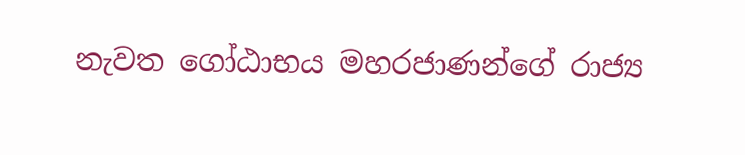නැවත ගෝඨාභය මහරජාණන්ගේ රාජ්‍ය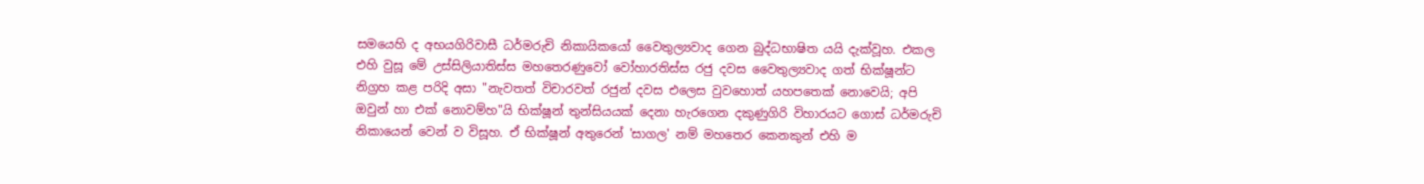සමයෙහි ද අභයගිරිවාසී ධර්මරුචි නිකායිකයෝ වෛතුල්‍යවාද ගෙන බුද්ධභාෂිත යයි දැක්වූහ. එකල එහි වුසූ මේ උස්සිලියාතිස්ස මහතෙරණුවෝ වෝහාරතිස්ස රජු දවස වෛතුල්‍යවාද ගත් භික්ෂූන්ට නිග්‍රහ කළ පරිදි අසා "නැවතත් විචාරවත් රජුන් දවස එලෙස වුවහොත් යහපතෙක් නොවෙයි; අපි ඔවුන් හා එක් නොවම්හ"යි භික්ෂූන් තුන්සියයක් දෙනා හැරගෙන දකුණුගිරි විහාරයට ගොස් ධර්මරුචි නිකායෙන් වෙන් ව විසූහ. ඒ භික්ෂූන් අතුරෙන් 'සාගල' නම් මහතෙර කෙනකුන් එහි ම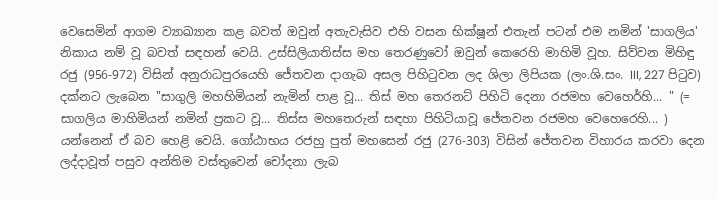වෙසෙමින් ආගම ව්‍යාඛ්‍යාන කළ බවත් ඔවුන් අතැවැසිව එහි වසන භික්ෂූන් එතැන් පටන් එම නමින් 'සාගලිය' නිකාය නම් වූ බවත් සඳහන් වෙයි. උස්සිලියාතිස්ස මහ තෙරණුවෝ ඔවුන් කෙරෙහි මාහිමි වූහ. සිව්වන මිහිඳු රජු (956-972) විසින් අනුරාධපුරයෙහි ජේතවන දාගැබ අසල පිහිටුවන ලද ශිලා ලිපියක (ලං.ශි.සං. III, 227 පිටුව) දක්නට ලැබෙන "සාගුලි මහහිමියන් නැමින් පාළ වූ... තිස් මහ තෙරනට් පිහිටි දෙනා රජමහ වෙහෙර්හි... " (= සාගලිය මාහිමියන් නමින් ප්‍රකට වූ... තිස්ස මහතෙරුන් සඳහා පිහිටියාවූ ජේතවන රජමහ වෙහෙරෙහි... ) යන්නෙන් ඒ බව හෙළි වෙයි. ගෝඨාභය රජහු පුත් මහසෙන් රජු (276-303) විසින් ජේතවන විහාරය කරවා දෙන ලද්දාවූත් පසුව අන්තිම වස්තුවෙන් චෝදනා ලැබ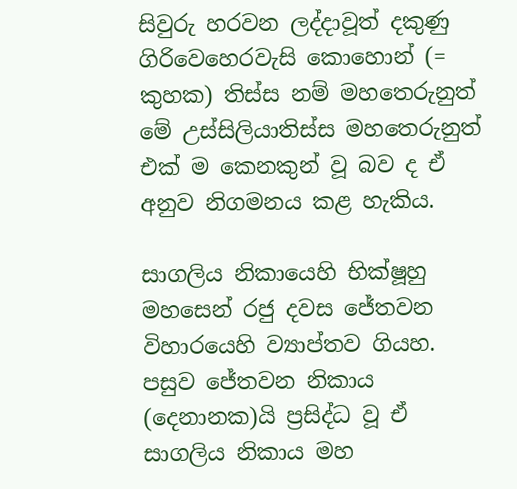සිවුරු හරවන ලද්දාවූත් දකුණු ගිරිවෙහෙරවැසි කොහොන් (= කුහක) තිස්ස නම් මහතෙරුනුත් මේ උස්සිලියාතිස්ස මහතෙරුනුත් එක් ම කෙනකුන් වූ බව ද ඒ අනුව නිගමනය කළ හැකිය.

සාගලිය නිකායෙහි භික්ෂූහු මහසෙන් රජු දවස ජේතවන විහාරයෙහි ව්‍යාප්තව ගියහ. පසුව ජේතවන නිකාය (දෙනානක)යි ප්‍රසිද්ධ වූ ඒ සාගලිය නිකාය මහ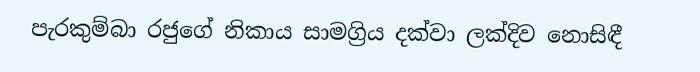පැරකුම්බා රජුගේ නිකාය සාමග්‍රිය දක්වා ලක්දිව නොසිඳී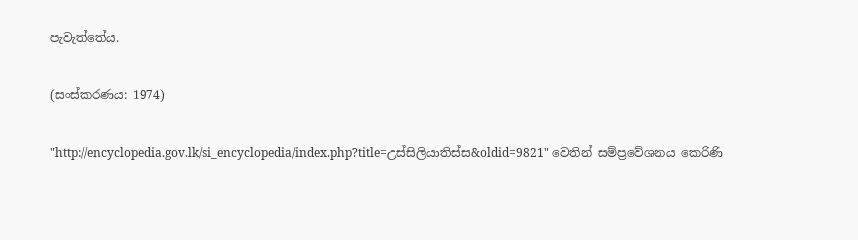පැවැත්තේය.

(සංස්කරණය: 1974)

"http://encyclopedia.gov.lk/si_encyclopedia/index.php?title=උස්සිලියාතිස්ස&oldid=9821" වෙතින් සම්ප්‍රවේශනය කෙරිණි